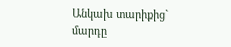Անկախ տարիքից` մարդը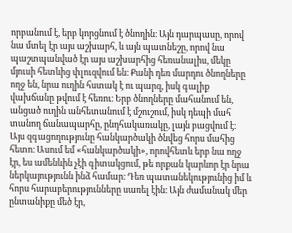որբանում է, երբ կորցնում է ծնողին։ Այն դարպասը, որով նա մտել էր այս աշխարհ, և այն պատնեշը, որով նա պաշտպանված էր այս աշխարհից հեռանալիս, մեկը մյուսի հետևից փլուզվում են։ Քանի դեռ մարդու ծնողները ողջ են, նրա ուղին հստակ է ու պարզ, իսկ գալիք վախճանը թվում է հեռու։ Երբ ծնողները մահանում են, անցած ուղին անհետանում է մշուշում, իսկ դեպի մահ տանող ճանապարհը, ընդհակառակը, լայն բացվում է։
Այս զգացողությունը հանկարծակի ծնվեց հորս մահից հետո։ Ասում եմ «հանկարծակի», որովհետև երբ նա ողջ էր, ես ամենևին չէի գիտակցում, թե որքան կարևոր էր նրա ներկայությունն ինձ համար։ Դեռ պատանեկությունից իմ և հորս հարաբերությունները սառել էին։ Այն ժամանակ մեր ընտանիքը մեծ էր,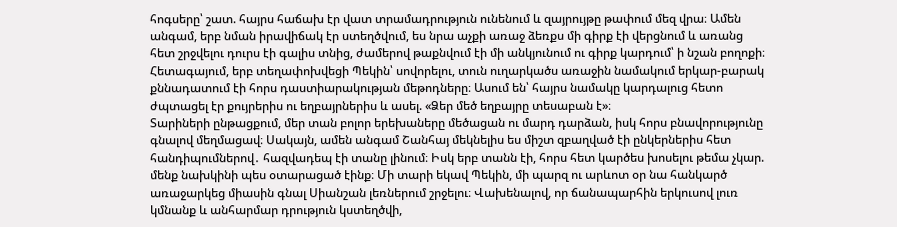հոգսերը՝ շատ. հայրս հաճախ էր վատ տրամադրություն ունենում և զայրույթը թափում մեզ վրա։ Ամեն անգամ, երբ նման իրավիճակ էր ստեղծվում, ես նրա աչքի առաջ ձեռքս մի գիրք էի վերցնում և առանց հետ շրջվելու դուրս էի գալիս տնից, ժամերով թաքնվում էի մի անկյունում ու գիրք կարդում՝ ի նշան բողոքի։ Հետագայում, երբ տեղափոխվեցի Պեկին՝ սովորելու, տուն ուղարկածս առաջին նամակում երկար-բարակ քննադատում էի հորս դաստիարակության մեթոդները։ Ասում են՝ հայրս նամակը կարդալուց հետո ժպտացել էր քույրերիս ու եղբայրներիս և ասել. «Ձեր մեծ եղբայրը տեսաբան է»։
Տարիների ընթացքում, մեր տան բոլոր երեխաները մեծացան ու մարդ դարձան, իսկ հորս բնավորությունը գնալով մեղմացավ։ Սակայն, ամեն անգամ Շանհայ մեկնելիս ես միշտ զբաղված էի ընկերներիս հետ հանդիպումներով․ հազվադեպ էի տանը լինում։ Իսկ երբ տանն էի, հորս հետ կարծես խոսելու թեմա չկար. մենք նախկինի պես օտարացած էինք։ Մի տարի եկավ Պեկին, մի պարզ ու արևոտ օր նա հանկարծ առաջարկեց միասին գնալ Սիանշան լեռներում շրջելու։ Վախենալով, որ ճանապարհին երկուսով լուռ կմնանք և անհարմար դրություն կստեղծվի,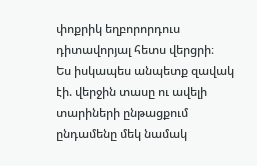փոքրիկ եղբորորդուս դիտավորյալ հետս վերցրի։
Ես իսկապես անպետք զավակ էի. վերջին տասը ու ավելի տարիների ընթացքում ընդամենը մեկ նամակ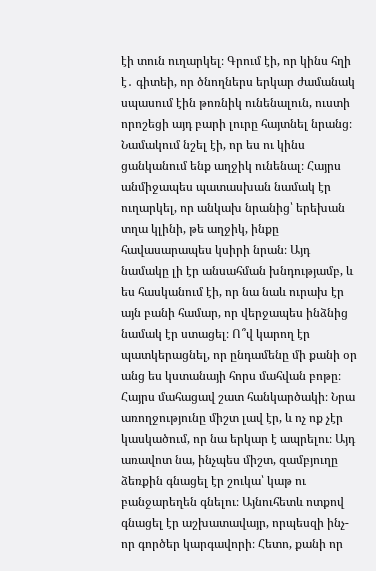էի տուն ուղարկել։ Գրում էի, որ կինս հղի է․ գիտեի, որ ծնողներս երկար ժամանակ սպասում էին թոռնիկ ունենալուն, ուստի որոշեցի այդ բարի լուրը հայտնել նրանց։ Նամակում նշել էի, որ ես ու կինս ցանկանում ենք աղջիկ ունենալ։ Հայրս անմիջապես պատասխան նամակ էր ուղարկել, որ անկախ նրանից՝ երեխան տղա կլինի, թե աղջիկ, ինքը հավասարապես կսիրի նրան։ Այդ նամակը լի էր անսահման խնդությամբ, և ես հասկանում էի, որ նա նաև ուրախ էր այն բանի համար, որ վերջապես ինձնից նամակ էր ստացել։ Ո՞վ կարող էր պատկերացնել, որ ընդամենը մի քանի օր անց ես կստանայի հորս մահվան բոթը։
Հայրս մահացավ շատ հանկարծակի։ Նրա առողջությունը միշտ լավ էր, և ոչ ոք չէր կասկածում, որ նա երկար է ապրելու։ Այդ առավոտ նա, ինչպես միշտ, զամբյուղը ձեռքին գնացել էր շուկա՝ կաթ ու բանջարեղեն գնելու։ Այնուհետև ոտքով գնացել էր աշխատավայր, որպեսզի ինչ-որ գործեր կարգավորի։ Հետո, քանի որ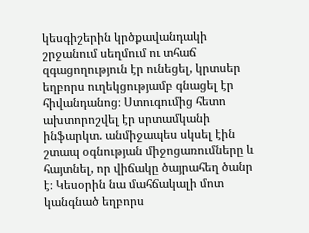կեսգիշերին կրծքավանդակի շրջանում սեղմում ու տհաճ զգացողություն էր ունեցել, կրտսեր եղբորս ուղեկցությամբ գնացել էր հիվանդանոց։ Ստուգումից հետո ախտորոշվել էր սրտամկանի ինֆարկտ. անմիջապես սկսել էին շտապ օգնության միջոցառումները և հայտնել, որ վիճակը ծայրահեղ ծանր է։ Կեսօրին նա մահճակալի մոտ կանգնած եղբորս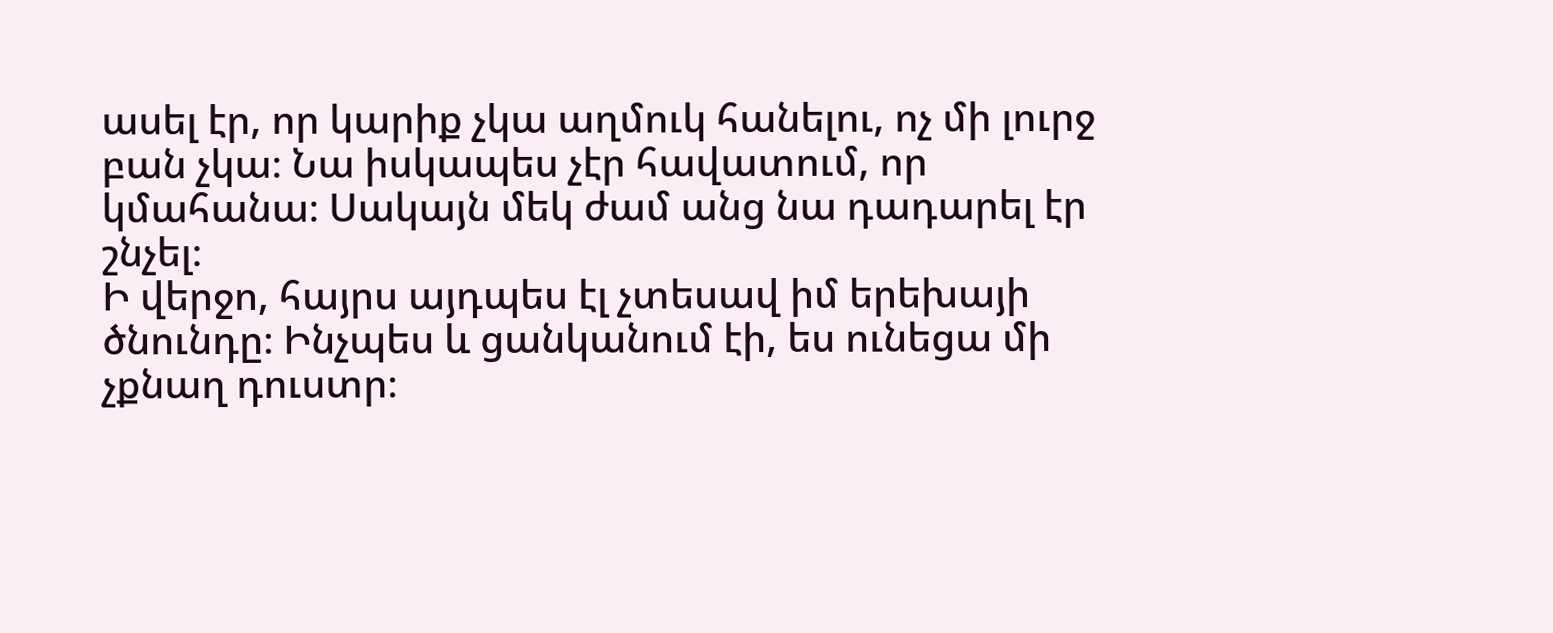ասել էր, որ կարիք չկա աղմուկ հանելու, ոչ մի լուրջ բան չկա։ Նա իսկապես չէր հավատում, որ կմահանա։ Սակայն մեկ ժամ անց նա դադարել էր շնչել։
Ի վերջո, հայրս այդպես էլ չտեսավ իմ երեխայի ծնունդը։ Ինչպես և ցանկանում էի, ես ունեցա մի չքնաղ դուստր։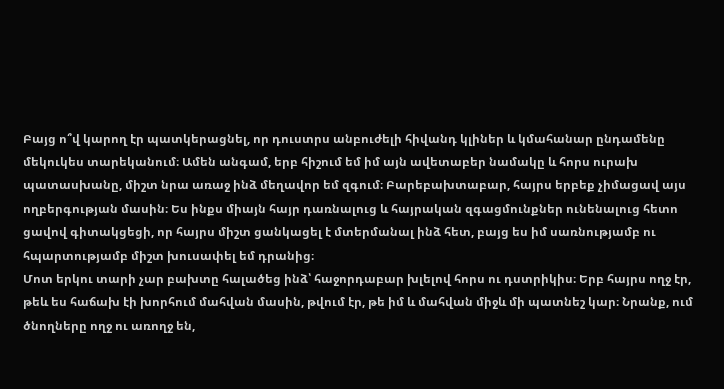Բայց ո՞վ կարող էր պատկերացնել, որ դուստրս անբուժելի հիվանդ կլիներ և կմահանար ընդամենը մեկուկես տարեկանում։ Ամեն անգամ, երբ հիշում եմ իմ այն ավետաբեր նամակը և հորս ուրախ պատասխանը, միշտ նրա առաջ ինձ մեղավոր եմ զգում։ Բարեբախտաբար, հայրս երբեք չիմացավ այս ողբերգության մասին։ Ես ինքս միայն հայր դառնալուց և հայրական զգացմունքներ ունենալուց հետո ցավով գիտակցեցի, որ հայրս միշտ ցանկացել է մտերմանալ ինձ հետ, բայց ես իմ սառնությամբ ու հպարտությամբ միշտ խուսափել եմ դրանից։
Մոտ երկու տարի չար բախտը հալածեց ինձ՝ հաջորդաբար խլելով հորս ու դստրիկիս։ Երբ հայրս ողջ էր, թեև ես հաճախ էի խորհում մահվան մասին, թվում էր, թե իմ և մահվան միջև մի պատնեշ կար։ Նրանք, ում ծնողները ողջ ու առողջ են,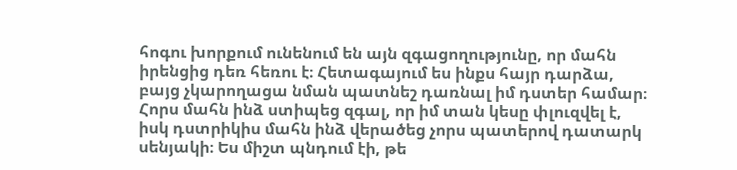հոգու խորքում ունենում են այն զգացողությունը, որ մահն իրենցից դեռ հեռու է։ Հետագայում ես ինքս հայր դարձա, բայց չկարողացա նման պատնեշ դառնալ իմ դստեր համար։ Հորս մահն ինձ ստիպեց զգալ, որ իմ տան կեսը փլուզվել է, իսկ դստրիկիս մահն ինձ վերածեց չորս պատերով դատարկ սենյակի։ Ես միշտ պնդում էի, թե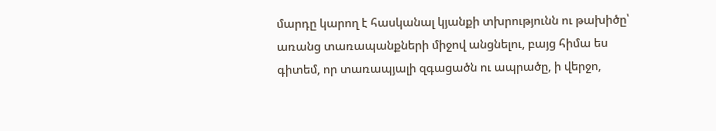մարդը կարող է հասկանալ կյանքի տխրությունն ու թախիծը՝ առանց տառապանքների միջով անցնելու, բայց հիմա ես գիտեմ, որ տառապյալի զգացածն ու ապրածը, ի վերջո,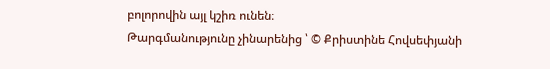բոլորովին այլ կշիռ ունեն։
Թարգմանությունը չինարենից ՝ © Քրիստինե Հովսեփյանի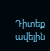Դիտեք ավելին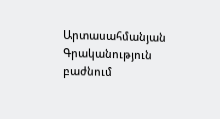Արտասահմանյան Գրականություն բաժնում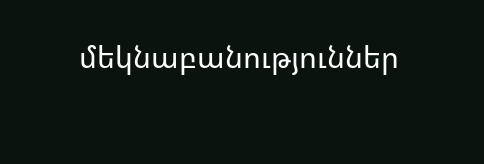մեկնաբանություններ